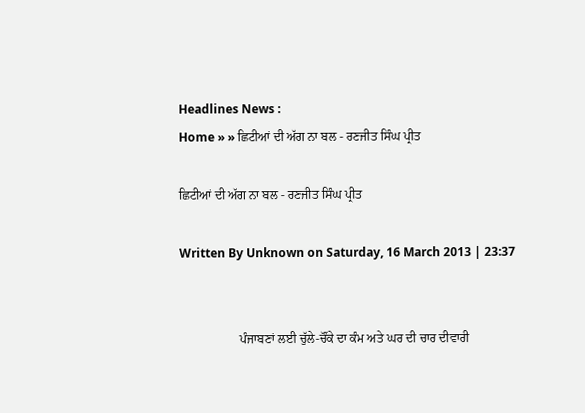Headlines News :
Home » » ਛਿਟੀਆਂ ਦੀ ਅੱਗ ਨਾ ਬਲ - ਰਣਜੀਤ ਸਿੰਘ ਪ੍ਰੀਤ

ਛਿਟੀਆਂ ਦੀ ਅੱਗ ਨਾ ਬਲ - ਰਣਜੀਤ ਸਿੰਘ ਪ੍ਰੀਤ

Written By Unknown on Saturday, 16 March 2013 | 23:37


                   ਪੰਜਾਬਣਾਂ ਲਈ ਚੁੱਲੇ-ਚੌਂਕੇ ਦਾ ਕੰਮ ਅਤੇ ਘਰ ਦੀ ਚਾਰ ਦੀਵਾਰੀ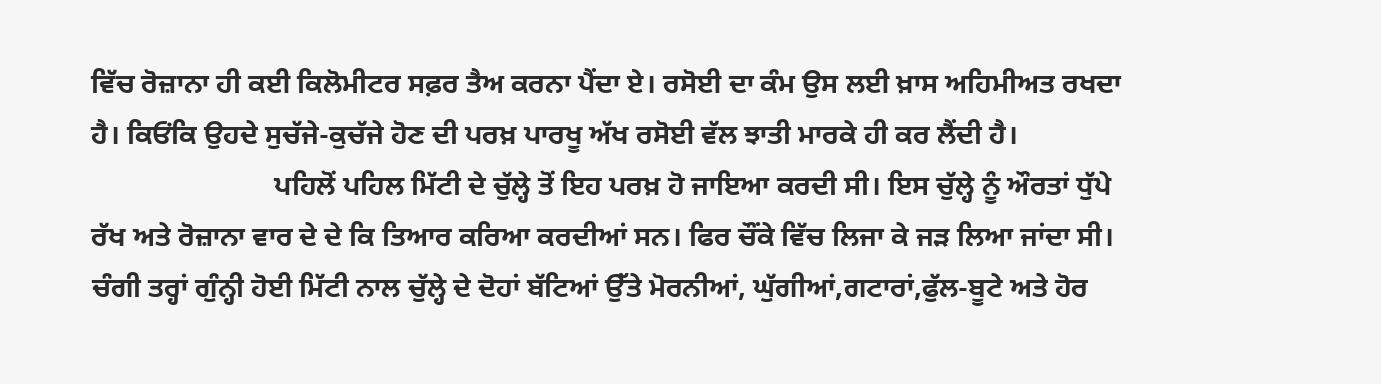ਵਿੱਚ ਰੋਜ਼ਾਨਾ ਹੀ ਕਈ ਕਿਲੋਮੀਟਰ ਸਫ਼ਰ ਤੈਅ ਕਰਨਾ ਪੈਂਦਾ ਏ। ਰਸੋਈ ਦਾ ਕੰਮ ਉਸ ਲਈ ਖ਼ਾਸ ਅਹਿਮੀਅਤ ਰਖਦਾ ਹੈ। ਕਿਓਂਕਿ ਉਹਦੇ ਸੁਚੱਜੇ-ਕੁਚੱਜੇ ਹੋਣ ਦੀ ਪਰਖ਼ ਪਾਰਖੂ ਅੱਖ ਰਸੋਈ ਵੱਲ ਝਾਤੀ ਮਾਰਕੇ ਹੀ ਕਰ ਲੈਂਦੀ ਹੈ।
                          ਪਹਿਲੋਂ ਪਹਿਲ ਮਿੱਟੀ ਦੇ ਚੁੱਲ੍ਹੇ ਤੋਂ ਇਹ ਪਰਖ਼ ਹੋ ਜਾਇਆ ਕਰਦੀ ਸੀ। ਇਸ ਚੁੱਲ੍ਹੇ ਨੂੰ ਔਰਤਾਂ ਧੁੱਪੇ ਰੱਖ ਅਤੇ ਰੋਜ਼ਾਨਾ ਵਾਰ ਦੇ ਦੇ ਕਿ ਤਿਆਰ ਕਰਿਆ ਕਰਦੀਆਂ ਸਨ। ਫਿਰ ਚੌਂਕੇ ਵਿੱਚ ਲਿਜਾ ਕੇ ਜੜ ਲਿਆ ਜਾਂਦਾ ਸੀ। ਚੰਗੀ ਤਰ੍ਹਾਂ ਗੁੰਨ੍ਹੀ ਹੋਈ ਮਿੱਟੀ ਨਾਲ ਚੁੱਲ੍ਹੇ ਦੇ ਦੋਹਾਂ ਬੱਟਿਆਂ ਉੱਤੇ ਮੋਰਨੀਆਂ, ਘੁੱਗੀਆਂ,ਗਟਾਰਾਂ,ਫੁੱਲ-ਬੂਟੇ ਅਤੇ ਹੋਰ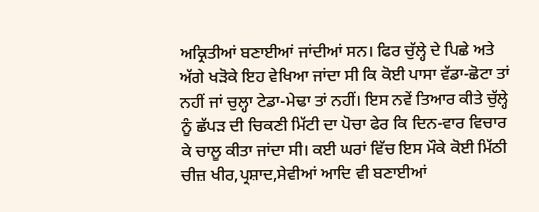ਅਕ੍ਰਿਤੀਆਂ ਬਣਾਈਆਂ ਜਾਂਦੀਆਂ ਸਨ। ਫਿਰ ਚੁੱਲ੍ਹੇ ਦੇ ਪਿਛੇ ਅਤੇ ਅੱਗੇ ਖੜੋਕੇ ਇਹ ਵੇਖਿਆ ਜਾਂਦਾ ਸੀ ਕਿ ਕੋਈ ਪਾਸਾ ਵੱਡਾ-ਛੋਟਾ ਤਾਂ ਨਹੀਂ ਜਾਂ ਚੁਲ੍ਹਾ ਟੇਡਾ-ਮੇਢਾ ਤਾਂ ਨਹੀਂ। ਇਸ ਨਵੇਂ ਤਿਆਰ ਕੀਤੇ ਚੁੱਲ੍ਹੇ ਨੂੰ ਛੱਪੜ ਦੀ ਚਿਕਣੀ ਮਿੱਟੀ ਦਾ ਪੋਚਾ ਫੇਰ ਕਿ ਦਿਨ-ਵਾਰ ਵਿਚਾਰ ਕੇ ਚਾਲੂ ਕੀਤਾ ਜਾਂਦਾ ਸੀ। ਕਈ ਘਰਾਂ ਵਿੱਚ ਇਸ ਮੌਕੇ ਕੋਈ ਮਿੱਠੀ ਚੀਜ਼ ਖੀਰ,ਪ੍ਰਸ਼ਾਦ,ਸੇਵੀਆਂ ਆਦਿ ਵੀ ਬਣਾਈਆਂ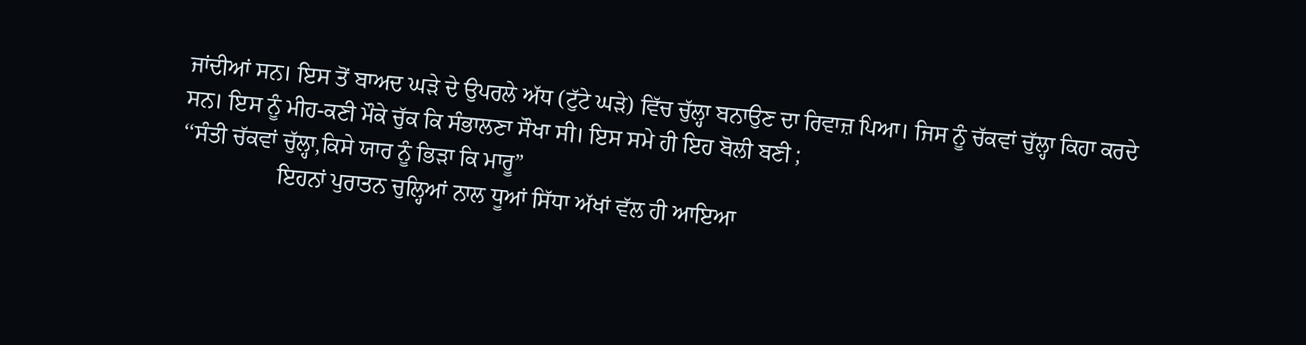ਜਾਂਦੀਆਂ ਸਨ। ਇਸ ਤੋਂ ਬਾਅਦ ਘੜੇ ਦੇ ਉਪਰਲੇ ਅੱਧ (ਟੁੱਟੇ ਘੜੇ) ਵਿੱਚ ਚੁੱਲ੍ਹਾ ਬਨਾਉਣ ਦਾ ਰਿਵਾਜ਼ ਪਿਆ। ਜਿਸ ਨੂੰ ਚੱਕਵਾਂ ਚੁੱਲ੍ਹਾ ਕਿਹਾ ਕਰਦੇ ਸਨ। ਇਸ ਨੂੰ ਮੀਹ-ਕਣੀ ਮੌਕੇ ਚੁੱਕ ਕਿ ਸੰਭਾਲਣਾ ਸੌਖਾ ਸੀ। ਇਸ ਸਮੇ ਹੀ ਇਹ ਬੋਲੀ ਬਣੀ ;
‘‘ਸੰਤੀ ਚੱਕਵਾਂ ਚੁੱਲ੍ਹਾ,ਕਿਸੇ ਯਾਰ ਨੂੰ ਭਿੜਾ ਕਿ ਮਾਰੂ”
                 ਇਹਨਾਂ ਪੁਰਾਤਨ ਚੁਲ੍ਹਿਆਂ ਨਾਲ ਧੂਆਂ ਸਿੱਧਾ ਅੱਖਾਂ ਵੱਲ ਹੀ ਆਇਆ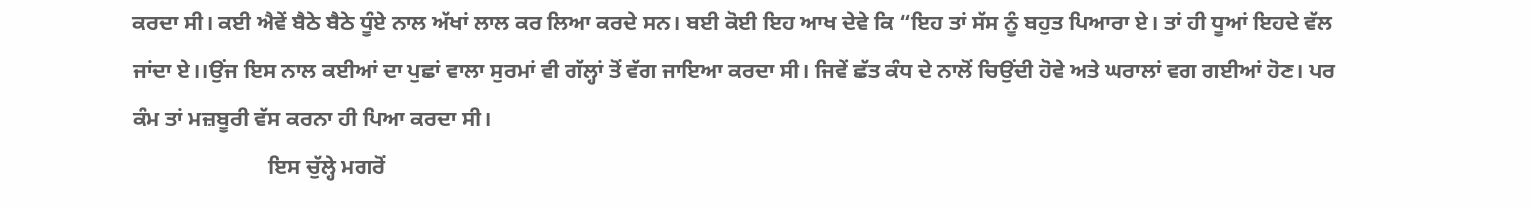ਕਰਦਾ ਸੀ। ਕਈ ਐਵੇਂ ਬੈਠੇ ਬੈਠੇ ਧੂੰਏ ਨਾਲ ਅੱਖਾਂ ਲਾਲ ਕਰ ਲਿਆ ਕਰਦੇ ਸਨ। ਬਈ ਕੋਈ ਇਹ ਆਖ ਦੇਵੇ ਕਿ “ਇਹ ਤਾਂ ਸੱਸ ਨੂੰ ਬਹੁਤ ਪਿਆਰਾ ਏ। ਤਾਂ ਹੀ ਧੂਆਂ ਇਹਦੇ ਵੱਲ ਜਾਂਦਾ ਏ।।ਉਂਜ ਇਸ ਨਾਲ ਕਈਆਂ ਦਾ ਪੁਛਾਂ ਵਾਲਾ ਸੁਰਮਾਂ ਵੀ ਗੱਲ੍ਹਾਂ ਤੋਂ ਵੱਗ ਜਾਇਆ ਕਰਦਾ ਸੀ। ਜਿਵੇਂ ਛੱਤ ਕੰਧ ਦੇ ਨਾਲੋਂ ਚਿਉਂਦੀ ਹੋਵੇ ਅਤੇ ਘਰਾਲਾਂ ਵਗ ਗਈਆਂ ਹੋਣ। ਪਰ ਕੰਮ ਤਾਂ ਮਜ਼ਬੂਰੀ ਵੱਸ ਕਰਨਾ ਹੀ ਪਿਆ ਕਰਦਾ ਸੀ।
                         ਇਸ ਚੁੱਲ੍ਹੇ ਮਗਰੋਂ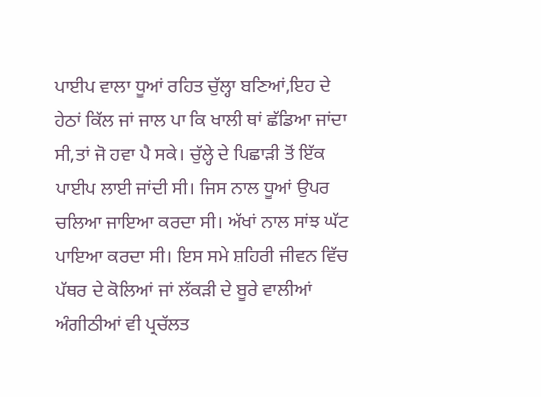ਪਾਈਪ ਵਾਲਾ ਧੂਆਂ ਰਹਿਤ ਚੁੱਲ੍ਹਾ ਬਣਿਆਂ,ਇਹ ਦੇ ਹੇਠਾਂ ਕਿੱਲ ਜਾਂ ਜਾਲ ਪਾ ਕਿ ਖਾਲੀ ਥਾਂ ਛੱਡਿਆ ਜਾਂਦਾ ਸੀ,ਤਾਂ ਜੋ ਹਵਾ ਪੈ ਸਕੇ। ਚੁੱਲ੍ਹੇ ਦੇ ਪਿਛਾੜੀ ਤੋਂ ਇੱਕ ਪਾਈਪ ਲਾਈ ਜਾਂਦੀ ਸੀ। ਜਿਸ ਨਾਲ ਧੂਆਂ ਉਪਰ ਚਲਿਆ ਜਾਇਆ ਕਰਦਾ ਸੀ। ਅੱਖਾਂ ਨਾਲ ਸਾਂਝ ਘੱਟ ਪਾਇਆ ਕਰਦਾ ਸੀ। ਇਸ ਸਮੇ ਸ਼ਹਿਰੀ ਜੀਵਨ ਵਿੱਚ ਪੱਥਰ ਦੇ ਕੋਲਿਆਂ ਜਾਂ ਲੱਕੜੀ ਦੇ ਬੂਰੇ ਵਾਲੀਆਂ ਅੰਗੀਠੀਆਂ ਵੀ ਪ੍ਰਚੱਲਤ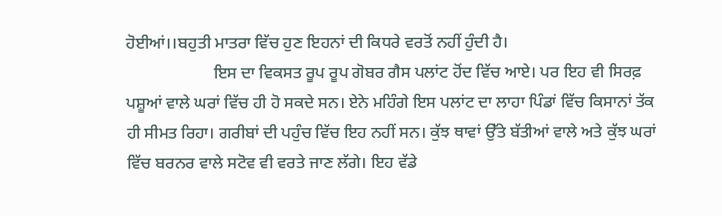ਹੋਈਆਂ।।ਬਹੁਤੀ ਮਾਤਰਾ ਵਿੱਚ ਹੁਣ ਇਹਨਾਂ ਦੀ ਕਿਧਰੇ ਵਰਤੋਂ ਨਹੀਂ ਹੁੰਦੀ ਹੈ।
                     ਇਸ ਦਾ ਵਿਕਸਤ ਰੂਪ ਰੂਪ ਗੋਬਰ ਗੈਸ ਪਲਾਂਟ ਹੋਂਦ ਵਿੱਚ ਆਏ। ਪਰ ਇਹ ਵੀ ਸਿਰਫ਼ ਪਸ਼ੂਆਂ ਵਾਲੇ ਘਰਾਂ ਵਿੱਚ ਹੀ ਹੋ ਸਕਦੇ ਸਨ। ਏਨੇ ਮਹਿੰਗੇ ਇਸ ਪਲਾਂਟ ਦਾ ਲਾਹਾ ਪਿੰਡਾਂ ਵਿੱਚ ਕਿਸਾਨਾਂ ਤੱਕ ਹੀ ਸੀਮਤ ਰਿਹਾ। ਗਰੀਬਾਂ ਦੀ ਪਹੁੰਚ ਵਿੱਚ ਇਹ ਨਹੀਂ ਸਨ। ਕੁੱਝ ਥਾਵਾਂ ਉੱਤੇ ਬੱਤੀਆਂ ਵਾਲੇ ਅਤੇ ਕੁੱਝ ਘਰਾਂ ਵਿੱਚ ਬਰਨਰ ਵਾਲੇ ਸਟੋਵ ਵੀ ਵਰਤੇ ਜਾਣ ਲੱਗੇ। ਇਹ ਵੱਡੇ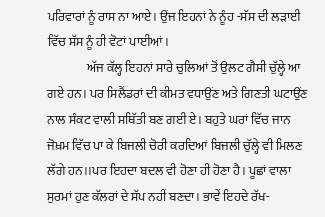ਪਰਿਵਾਰਾਂ ਨੂੰ ਰਾਸ ਨਾ ਆਏ। ਉਂਜ ਇਹਨਾਂ ਨੇ ਨੂੰਹ -ਸੱਸ ਦੀ ਲੜਾਈ ਵਿੱਚ ਸੱਸ ਨੂੰ ਹੀ ਵੋਟਾਂ ਪਾਈਆਂ।
                ਅੱਜ ਕੱਲ੍ਹ ਇਹਨਾਂ ਸਾਰੇ ਚੁਲਿਆਂ ਤੋਂ ਉਲਟ ਗੈਸੀ ਚੁੱਲ੍ਹੇ ਆ ਗਏ ਹਨ। ਪਰ ਸਿਲੈਂਡਰਾਂ ਦੀ ਕੀਮਤ ਵਧਾਉਂਣ ਅਤੇ ਗਿਣਤੀ ਘਟਾਉਂਣ ਨਾਲ ਸੰਕਟ ਵਾਲੀ ਸਥਿੱਤੀ ਬਣ ਗਈ ਏ। ਬਹੁਤੇ ਘਰਾਂ ਵਿੱਚ ਜਾਨ ਜੋਖ਼ਮ ਵਿੱਚ ਪਾ ਕੇ ਬਿਜਲੀ ਚੋਰੀ ਕਰਦਿਆਂ ਬਿਜਲੀ ਚੁੱਲ੍ਹੇ ਵੀ ਮਿਲਣ ਲੱਗੇ ਹਨ।।ਪਰ ਇਹਦਾ ਬਦਲ ਵੀ ਹੋਣਾ ਹੀ ਹੋਣਾ ਹੈ। ਪੂਛਾਂ ਵਾਲਾ ਸੁਰਮਾਂ ਹੁਣ ਕੱਲਰਾਂ ਦੇ ਸੱਪ ਨਹੀਂ ਬਣਦਾ। ਭਾਵੇਂ ਇਹਦੇ ਰੱਖ-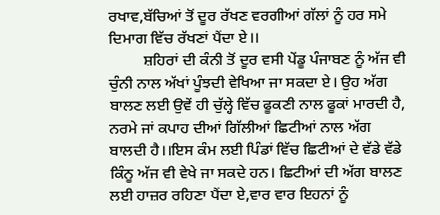ਰਖਾਵ,ਬੱਚਿਆਂ ਤੋਂ ਦੂਰ ਰੱਖਣ ਵਰਗੀਆਂ ਗੱਲਾਂ ਨੂੰ ਹਰ ਸਮੇ ਦਿਮਾਗ ਵਿੱਚ ਰੱਖਣਾਂ ਪੈਂਦਾ ਏ।।
         ਸ਼ਹਿਰਾਂ ਦੀ ਕੰਨੀ ਤੋਂ ਦੂਰ ਵਸੀ ਪੇਂਡੂ ਪੰਜਾਬਣ ਨੂੰ ਅੱਜ ਵੀ ਚੁੰਨੀ ਨਾਲ ਅੱਖਾਂ ਪੂੰਝਦੀ ਵੇਖਿਆ ਜਾ ਸਕਦਾ ਏ। ਉਹ ਅੱਗ ਬਾਲਣ ਲਈ ਉਵੇਂ ਹੀ ਚੁੱਲ੍ਹੇ ਵਿੱਚ ਫੂਕਣੀ ਨਾਲ ਫੂਕਾਂ ਮਾਰਦੀ ਹੈ, ਨਰਮੇ ਜਾਂ ਕਪਾਹ ਦੀਆਂ ਗਿੱਲੀਆਂ ਛਿਟੀਆਂ ਨਾਲ ਅੱਗ ਬਾਲਦੀ ਹੈ।।ਇਸ ਕੰਮ ਲਈ ਪਿੰਡਾਂ ਵਿੱਚ ਛਿਟੀਆਂ ਦੇ ਵੱਡੇ ਵੱਡੇ ਕਿੰਨੂ ਅੱਜ ਵੀ ਵੇਖੇ ਜਾ ਸਕਦੇ ਹਨ। ਛਿਟੀਆਂ ਦੀ ਅੱਗ ਬਾਲਣ ਲਈ ਹਾਜ਼ਰ ਰਹਿਣਾ ਪੈਂਦਾ ਏ,ਵਾਰ ਵਾਰ ਇਹਨਾਂ ਨੂੰ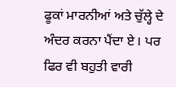ਫੂਕਾਂ ਮਾਰਨੀਆਂ ਅਤੇ ਚੁੱਲ੍ਹੇ ਦੇ ਅੰਦਰ ਕਰਨਾ ਪੈਂਦਾ ਏ। ਪਰ ਫਿਰ ਵੀ ਬਹੁਤੀ ਵਾਰੀ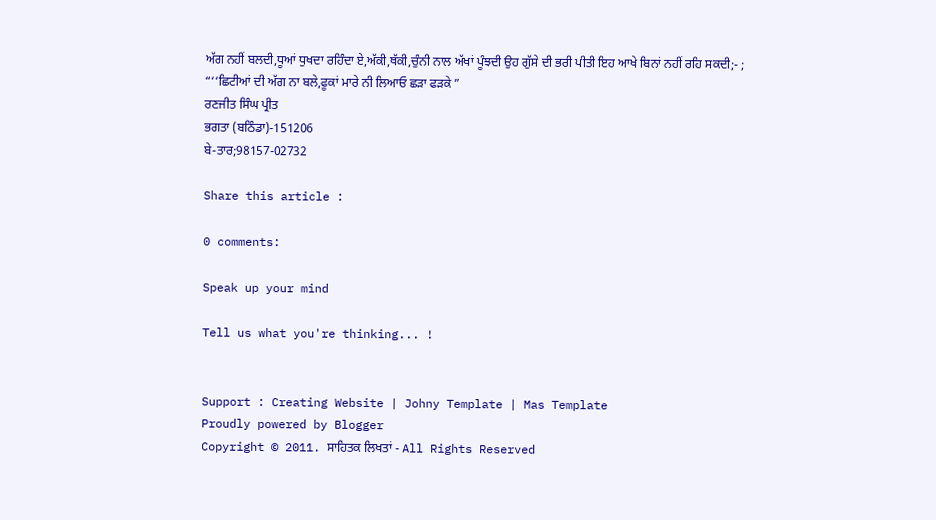ਅੱਗ ਨਹੀਂ ਬਲਦੀ,ਧੂਆਂ ਧੁਖਦਾ ਰਹਿੰਦਾ ਏ,ਅੱਕੀ,ਥੱਕੀ,ਚੁੰਨੀ ਨਾਲ ਅੱਖਾਂ ਪੂੰਝਦੀ ਉਹ ਗੁੱਸੇ ਦੀ ਭਰੀ ਪੀਤੀ ਇਹ ਆਖੇ ਬਿਨਾਂ ਨਹੀਂ ਰਹਿ ਸਕਦੀ;- ;
“‘‘ਛਿਟੀਆਂ ਦੀ ਅੱਗ ਨਾ ਬਲੇ,ਫੂਕਾਂ ਮਾਰੇ ਨੀ ਲਿਆਓ ਛੜਾ ਫੜਕੇ ”
ਰਣਜੀਤ ਸਿੰਘ ਪ੍ਰੀਤ
ਭਗਤਾ (ਬਠਿੰਡਾ)-151206
ਬੇ-ਤਾਰ;98157-02732

Share this article :

0 comments:

Speak up your mind

Tell us what you're thinking... !


Support : Creating Website | Johny Template | Mas Template
Proudly powered by Blogger
Copyright © 2011. ਸਾਹਿਤਕ ਲਿਖਤਾਂ - All Rights Reserved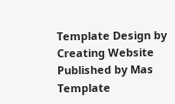Template Design by Creating Website Published by Mas Template